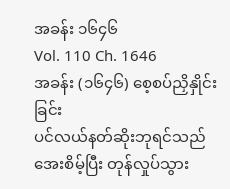အခန်း ၁၆၄၆
Vol. 110 Ch. 1646
အခန်း (၁၆၄၆) စေ့စပ်ညှိနှိုင်းခြင်း
ပင်လယ်နတ်ဆိုးဘုရင်သည် အေးစိမ့်ပြီး တုန်လှုပ်သွား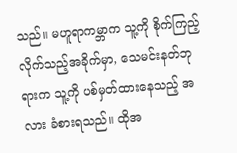သည်။ မဟူရာကမ္ဘာက သူ့ကို စိုက်ကြည့်လိုက်သည့်အခိုက်မှာ, သေမင်းနတ်ဘုရားက သူ့ကို ပစ်မှတ်ထားနေသည့် အလား ခံစားရသည်။ ထိုအ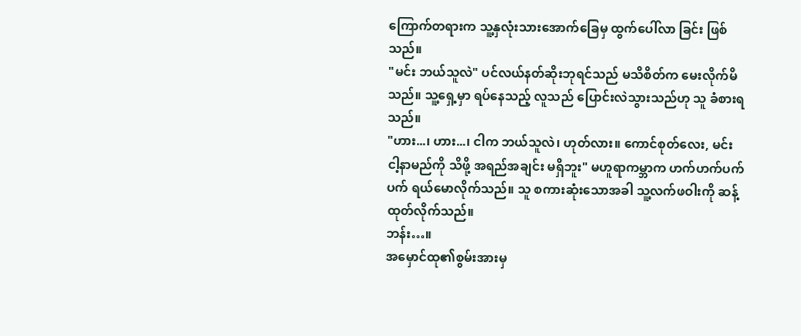ကြောက်တရားက သူ့နှလုံးသားအောက်ခြေမှ ထွက်ပေါ်လာ ခြင်း ဖြစ်သည်။
"မင်း ဘယ်သူလဲ" ပင်လယ်နတ်ဆိုးဘုရင်သည် မသိစိတ်က မေးလိုက်မိသည်။ သူ့ရှေ့မှာ ရပ်နေသည့် လူသည် ပြောင်းလဲသွားသည်ဟု သူ ခံစားရသည်။
"ဟား...၊ ဟား...၊ ငါက ဘယ်သူလဲ၊ ဟုတ်လား။ ကောင်စုတ်လေး, မင်း ငါ့နာမည်ကို သိဖို့ အရည်အချင်း မရှိဘူး" မဟူရာကမ္ဘာက ဟက်ဟက်ပက်ပက် ရယ်မောလိုက်သည်။ သူ စကားဆုံးသောအခါ သူ့လက်ဖဝါးကို ဆန့်ထုတ်လိုက်သည်။
ဘန်း…။
အမှောင်ထု၏စွမ်းအားမှ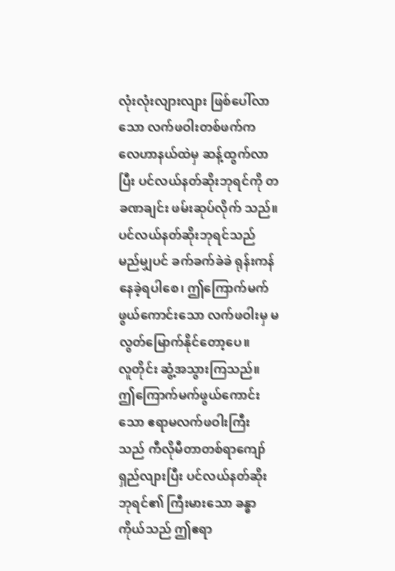လုံးလုံးလျားလျား ဖြစ်ပေါ်လာသော လက်ဖဝါးတစ်ဖက်က လေဟာနယ်ထဲမှ ဆန့်ထွက်လာပြီး ပင်လယ်နတ်ဆိုးဘုရင်ကို တခဏချင်း ဖမ်းဆုပ်လိုက် သည်။
ပင်လယ်နတ်ဆိုးဘုရင်သည် မည်မျှပင် ခက်ခက်ခဲခဲ ရုန်းကန်နေခဲ့ရပါစေ၊ ဤကြောက်မက်ဖွယ်ကောင်းသော လက်ဖဝါးမှ မလွတ်မြောက်နိုင်တော့ပေ။
လူတိုင်း ဆွံ့အသွားကြသည်။ ဤကြောက်မက်ဖွယ်ကောင်းသော ဧရာမလက်ဖဝါးကြီး သည် ကီလိုမီတာတစ်ရာကျော် ရှည်လျားပြီး ပင်လယ်နတ်ဆိုးဘုရင်၏ ကြီးမားသော ခန္ဓာကိုယ်သည် ဤဧရာ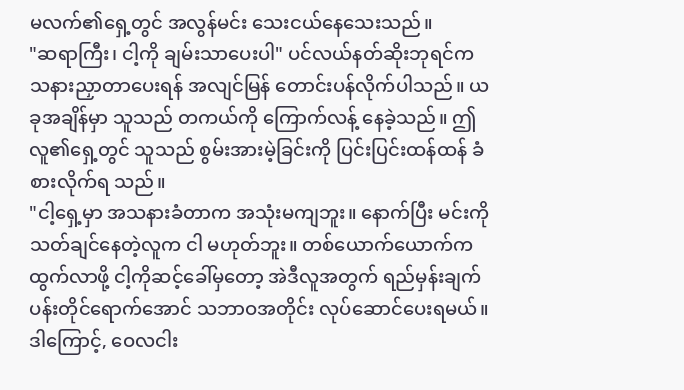မလက်၏ရှေ့တွင် အလွန်မင်း သေးငယ်နေသေးသည်။
"ဆရာကြီး၊ ငါ့ကို ချမ်းသာပေးပါ" ပင်လယ်နတ်ဆိုးဘုရင်က သနားညှာတာပေးရန် အလျင်မြန် တောင်းပန်လိုက်ပါသည်။ ယခုအချိန်မှာ သူသည် တကယ်ကို ကြောက်လန့် နေခဲ့သည်။ ဤလူ၏ရှေ့တွင် သူသည် စွမ်းအားမဲ့ခြင်းကို ပြင်းပြင်းထန်ထန် ခံစားလိုက်ရ သည်။
"ငါ့ရှေ့မှာ အသနားခံတာက အသုံးမကျဘူး။ နောက်ပြီး မင်းကိုသတ်ချင်နေတဲ့လူက ငါ မဟုတ်ဘူး။ တစ်ယောက်ယောက်က ထွက်လာဖို့ ငါ့ကိုဆင့်ခေါ်မှတော့ အဲဒီလူအတွက် ရည်မှန်းချက်ပန်းတိုင်ရောက်အောင် သဘာဝအတိုင်း လုပ်ဆောင်ပေးရမယ်။ ဒါကြောင့်, ဝေလငါး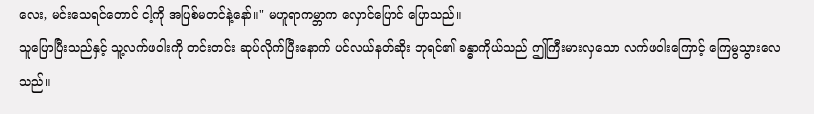လေး, မင်းသေရင်တောင် ငါ့ကို အပြစ်မတင်နဲ့နော်။" မဟူရာကမ္ဘာက လှောင်ပြောင် ပြောသည်။
သူပြောပြီးသည်နှင့် သူ့လက်ဖဝါးကို တင်းတင်း ဆုပ်လိုက်ပြီးနောက် ပင်လယ်နတ်ဆိုး ဘုရင်၏ ခန္ဓာကိုယ်သည် ဤကြီးမားလှသော လက်ဖဝါးကြောင့် ကြေမွသွားလေသည်။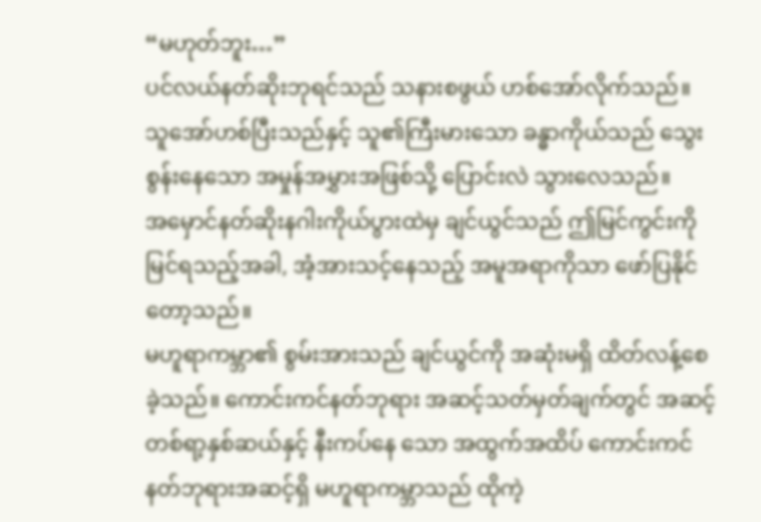“မဟုတ်ဘူး…”
ပင်လယ်နတ်ဆိုးဘုရင်သည် သနားစဖွယ် ဟစ်အော်လိုက်သည်။ သူအော်ဟစ်ပြီးသည်နှင့် သူ၏ကြီးမားသော ခန္ဓာကိုယ်သည် သွေးစွန်းနေသော အမှုန်အမွှားအဖြစ်သို့ ပြောင်းလဲ သွားလေသည်။
အမှောင်နတ်ဆိုးနဂါးကိုယ်ပွားထဲမှ ချင်ယွင်သည် ဤမြင်ကွင်းကို မြင်ရသည့်အခါ, အံ့အားသင့်နေသည့် အမူအရာကိုသာ ဖော်ပြနိုင်တော့သည်။
မဟူရာကမ္ဘာ၏ စွမ်းအားသည် ချင်ယွင်ကို အဆုံးမရှိ ထိတ်လန့်စေခဲ့သည်။ ကောင်းကင်နတ်ဘုရား အဆင့်သတ်မှတ်ချက်တွင် အဆင့်တစ်ရာ့နှစ်ဆယ်နှင့် နီးကပ်နေ သော အထွက်အထိပ် ကောင်းကင်နတ်ဘုရားအဆင့်ရှိ မဟူရာကမ္ဘာသည် ထိုကဲ့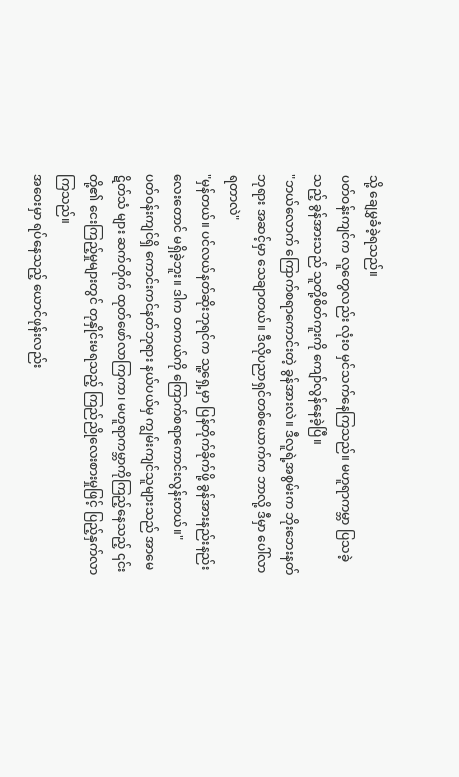သို့ ချေမွှခံခဲ့ရသည်။
ပတ်ဝန်းကျင်က လူတွေလည်း လုံးဝ မှင်သက်နေကြသည်။ မဟူရာကမ္ဘာ ပြသခဲ့သည့် ခွန်အားသည် သူတို့စိတ်ကူးကို ကျော်လွန်နေခဲ့ပြီ။
"ဘယ်လောက် ကြောက်စရာကောင်းတဲ့ ခွန်အားလဲ။ ဒီလူရဲ့အစွမ်းက ဘိုးဘေးနတ်ဘုရား အဆင့်မှာ သေချာတယ်။ ဒီလိုပညာရှင်တစ်ယောက်က ဘာလို့ ဒီမှာ ပေါ်လာရတာလဲ"
"မှန်တယ်။ ပင်လယ်နတ်ဆိုးဘုရင်က သူ့ရှေ့မှာ ပြန်တိုက်ခိုက်ဖို့ ခွန်အားနည်းနည်း လေးတောင် မရှိခဲ့ဘူး။ ဒါက တကယ်ကို ကြောက်စရာကောင်းလွန်းတယ်။"
ပတ်ဝန်းကျင်ရှိ ကောင်းကင်နတ်ဘုရား နယ်ပယ်မှ ကျွမ်းကျင်သူများသည် အာမေဋိတ်သံ များ ဆက်တိုက် ထုတ်ဖော်လာကြကာ၊ မဟူရာကမ္ဘာကိုကြည့်နေသည့် ၎င်းတို့၏ ငေးကြည့်မှုများတွင် တုနှိုင်းမရသည့် ကြည်ညိုလေးစားမှုဖြင့် ပြည့်နှက်လာကြသည်။
အဝေးမှာ ရပ်နေသည့် ယောင်ဖုန်းလည်း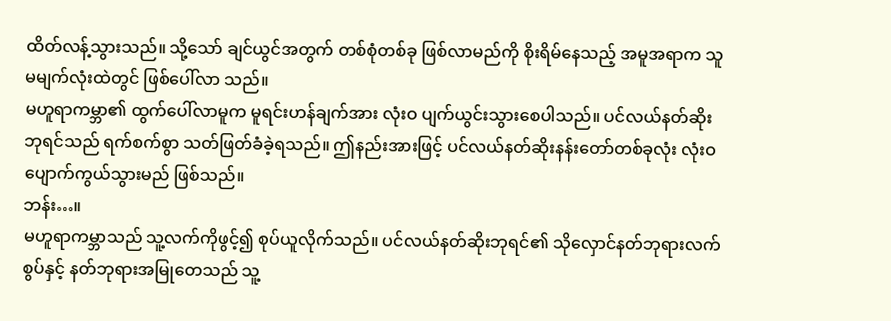ထိတ်လန့်သွားသည်။ သို့သော် ချင်ယွင်အတွက် တစ်စုံတစ်ခု ဖြစ်လာမည်ကို စိုးရိမ်နေသည့် အမူအရာက သူမမျက်လုံးထဲတွင် ဖြစ်ပေါ်လာ သည်။
မဟူရာကမ္ဘာ၏ ထွက်ပေါ်လာမူက မူရင်းဟန်ချက်အား လုံးဝ ပျက်ယွင်းသွားစေပါသည်။ ပင်လယ်နတ်ဆိုးဘုရင်သည် ရက်စက်စွာ သတ်ဖြတ်ခံခဲ့ရသည်။ ဤနည်းအားဖြင့် ပင်လယ်နတ်ဆိုးနန်းတော်တစ်ခုလုံး လုံးဝ ပျောက်ကွယ်သွားမည် ဖြစ်သည်။
ဘန်း…။
မဟူရာကမ္ဘာသည် သူ့လက်ကိုဖွင့်၍ စုပ်ယူလိုက်သည်။ ပင်လယ်နတ်ဆိုးဘုရင်၏ သိုလှောင်နတ်ဘုရားလက်စွပ်နှင့် နတ်ဘုရားအမြုတေသည် သူ့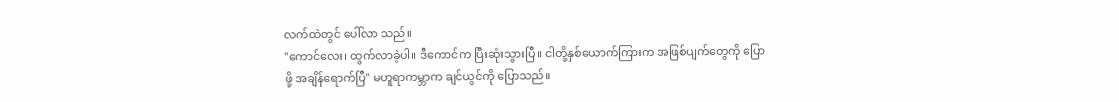လက်ထဲတွင် ပေါ်လာ သည်။
"ကောင်လေး၊ ထွက်လာခဲ့ပါ။ ဒီကောင်က ပြီးဆုံးသွားပြီ။ ငါတို့နှစ်ယောက်ကြားက အဖြစ်ပျက်တွေကို ပြောဖို့ အချိန်ရောက်ပြီ" မဟူရာကမ္ဘာက ချင်ယွင်ကို ပြောသည်။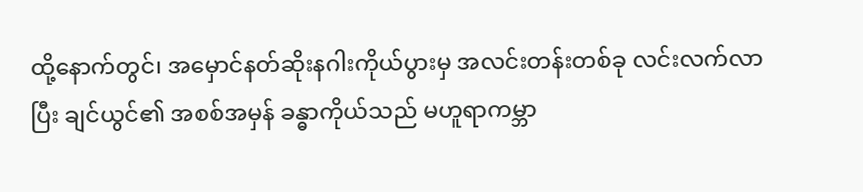ထို့နောက်တွင်၊ အမှောင်နတ်ဆိုးနဂါးကိုယ်ပွားမှ အလင်းတန်းတစ်ခု လင်းလက်လာပြီး ချင်ယွင်၏ အစစ်အမှန် ခန္ဓာကိုယ်သည် မဟူရာကမ္ဘာ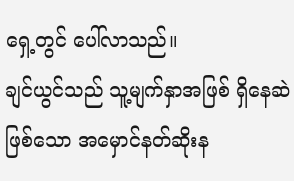ရှေ့တွင် ပေါ်လာသည်။
ချင်ယွင်သည် သူ့မျက်နှာအဖြစ် ရှိနေဆဲဖြစ်သော အမှောင်နတ်ဆိုးန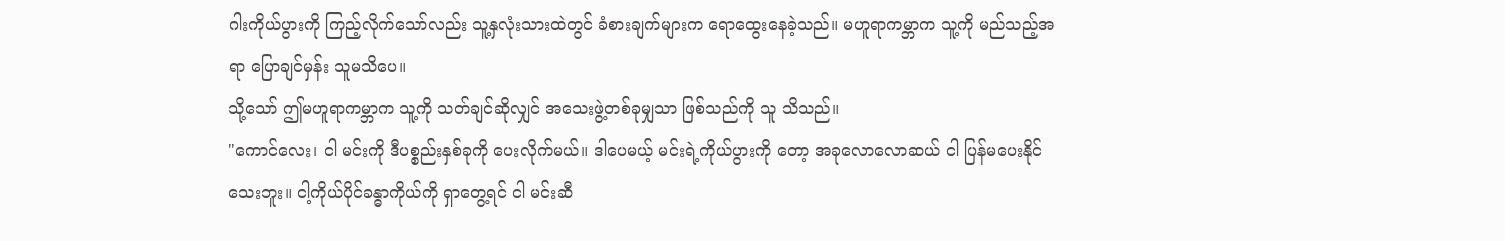ဂါးကိုယ်ပွားကို ကြည့်လိုက်သော်လည်း သူ့နှလုံးသားထဲတွင် ခံစားချက်များက ရောထွေးနေခဲ့သည်။ မဟူရာကမ္ဘာက သူ့ကို မည်သည့်အရာ ပြောချင်မှန်း သူမသိပေ။
သို့သော် ဤမဟူရာကမ္ဘာက သူ့ကို သတ်ချင်ဆိုလျှင် အသေးဖွဲ့တစ်ခုမျှသာ ဖြစ်သည်ကို သူ သိသည်။
"ကောင်လေး၊ ငါ မင်းကို ဒီပစ္စည်းနှစ်ခုကို ပေးလိုက်မယ်။ ဒါပေမယ့် မင်းရဲ့ကိုယ်ပွားကို တော့ အခုလောလောဆယ် ငါ ပြန်မပေးနိုင်သေးဘူး။ ငါ့ကိုယ်ပိုင်ခန္ဓာကိုယ်ကို ရှာတွေ့ရင် ငါ မင်းဆီ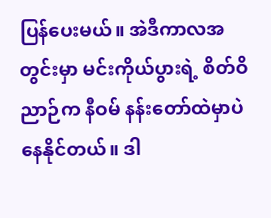ပြန်ပေးမယ်။ အဲဒီကာလအတွင်းမှာ မင်းကိုယ်ပွားရဲ့ စိတ်ဝိညာဉ်က နီဝမ် နန်းတော်ထဲမှာပဲ နေနိုင်တယ်။ ဒါ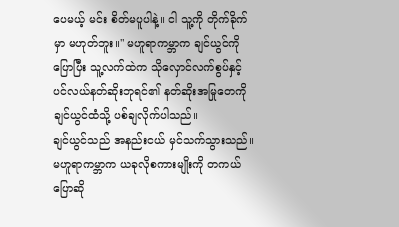ပေမယ့် မင်း စိတ်မပူပါနဲ့။ ငါ သူ့ကို တိုက်ခိုက်မှာ မဟုတ်ဘူး။" မဟူရာကမ္ဘာက ချင်ယွင်ကို ပြောပြီး သူ့လက်ထဲက သိုလှောင်လက်စွပ်နှင့် ပင်လယ်နတ်ဆိုးဘုရင်၏ နတ်ဆိုးအမြုတေကို ချင်ယွင်ထံသို့ ပစ်ချလိုက်ပါသည်။
ချင်ယွင်သည် အနည်းငယ် မှင်သက်သွားသည်။ မဟူရာကမ္ဘာက ယခုလိုစကားမျိုးကို တကယ်ပြောဆို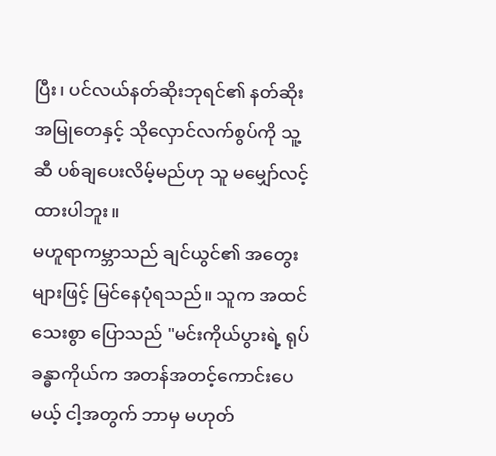ပြီး၊ ပင်လယ်နတ်ဆိုးဘုရင်၏ နတ်ဆိုးအမြုတေနှင့် သိုလှောင်လက်စွပ်ကို သူ့ဆီ ပစ်ချပေးလိမ့်မည်ဟု သူ မမျှော်လင့်ထားပါဘူး။
မဟူရာကမ္ဘာသည် ချင်ယွင်၏ အတွေးများဖြင့် မြင်နေပုံရသည်။ သူက အထင်သေးစွာ ပြောသည် "မင်းကိုယ်ပွားရဲ့ ရုပ်ခန္ဓာကိုယ်က အတန်အတင့်ကောင်းပေမယ့် ငါ့အတွက် ဘာမှ မဟုတ်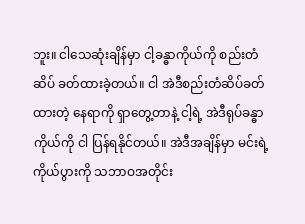ဘူး။ ငါသေဆုံးချိန်မှာ ငါ့ခန္ဓာကိုယ်ကို စည်းတံဆိပ် ခတ်ထားခဲ့တယ်။ ငါ အဲဒီစည်းတံဆိပ်ခတ်ထားတဲ့ နေရာကို ရှာတွေ့တာနဲ့ ငါ့ရဲ့ အဲဒီရုပ်ခန္ဓာကိုယ်ကို ငါ ပြန်ရနိုင်တယ်။ အဲဒီအချိန်မှာ မင်းရဲ့ကိုယ်ပွားကို သဘာဝအတိုင်း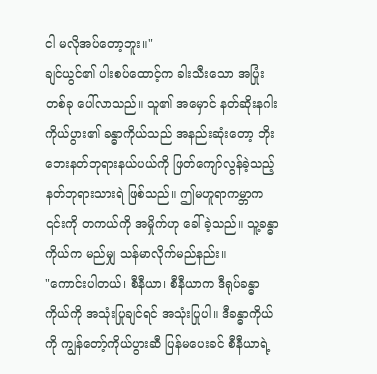ငါ မလိုအပ်တော့ဘူး။"
ချင်ယွင်၏ ပါးစပ်ထောင့်က ခါးသီးသော အပြုံးတစ်ခု ပေါ်လာသည်။ သူ၏ အမှောင် နတ်ဆိုးနဂါးကိုယ်ပွား၏ ခန္ဓာကိုယ်သည် အနည်းဆုံးတော့ ဘိုးဘေးနတ်ဘုရားနယ်ပယ်ကို ဖြတ်ကျော်လွန်ခဲ့သည့် နတ်ဘုရားသားရဲ ဖြစ်သည်။ ဤမဟူရာကမ္ဘာက ၎င်းကို တကယ်ကို အမှိုက်ဟု ခေါ်ခဲ့သည်။ သူ့ခန္ဓာကိုယ်က မည်မျှ သန်မာလိုက်မည်နည်း။
"ကောင်းပါတယ်၊ စီနီယာ၊ စီနီယာက ဒီရုပ်ခန္ဓာကိုယ်ကို အသုံးပြုချင်ရင် အသုံးပြုပါ။ ဒီခန္ဓာကိုယ်ကို ကျွန်တော့်ကိုယ်ပွားဆီ ပြန်မပေးခင် စီနီယာရဲ့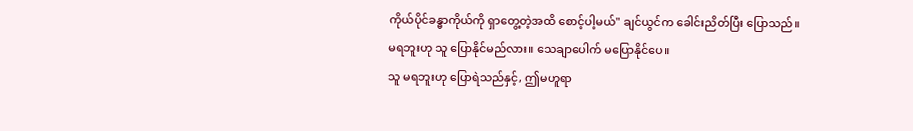ကိုယ်ပိုင်ခန္ဓာကိုယ်ကို ရှာတွေ့တဲ့အထိ စောင့်ပါ့မယ်" ချင်ယွင်က ခေါင်းညိတ်ပြီး ပြောသည်။
မရဘူးဟု သူ ပြောနိုင်မည်လား။ သေချာပေါက် မပြောနိုင်ပေ။
သူ မရဘူးဟု ပြောရဲသည်နှင့်, ဤမဟူရာ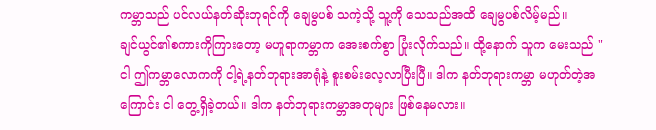ကမ္ဘာသည် ပင်လယ်နတ်ဆိုးဘုရင်ကို ချေမွပစ် သကဲ့သို့ သူ့ကို သေသည်အထိ ချေမွပစ်လိမ့်မည်။
ချင်ယွင်၏စကားကိုကြားတော့ မဟူရာကမ္ဘာက အေးစက်စွာ ပြုံးလိုက်သည်။ ထို့နောက် သူက မေးသည် "ငါ ဤကမ္ဘာလောကကို ငါ့ရဲ့နတ်ဘုရားအာရုံနဲ့ စူးစမ်းလေ့လာပြီးပြီ။ ဒါက နတ်ဘုရားကမ္ဘာ မဟုတ်တဲ့အကြောင်း ငါ တွေ့ရှိခဲ့တယ်။ ဒါက နတ်ဘုရားကမ္ဘာအတုများ ဖြစ်နေမလား။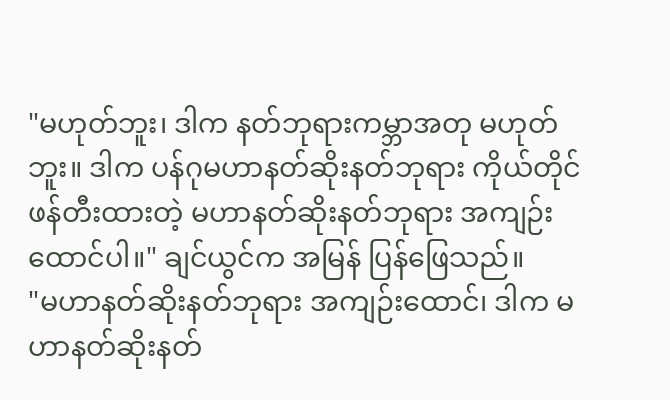"မဟုတ်ဘူး၊ ဒါက နတ်ဘုရားကမ္ဘာအတု မဟုတ်ဘူး။ ဒါက ပန်ဂုမဟာနတ်ဆိုးနတ်ဘုရား ကိုယ်တိုင် ဖန်တီးထားတဲ့ မဟာနတ်ဆိုးနတ်ဘုရား အကျဉ်းထောင်ပါ။" ချင်ယွင်က အမြန် ပြန်ဖြေသည်။
"မဟာနတ်ဆိုးနတ်ဘုရား အကျဉ်းထောင်၊ ဒါက မဟာနတ်ဆိုးနတ်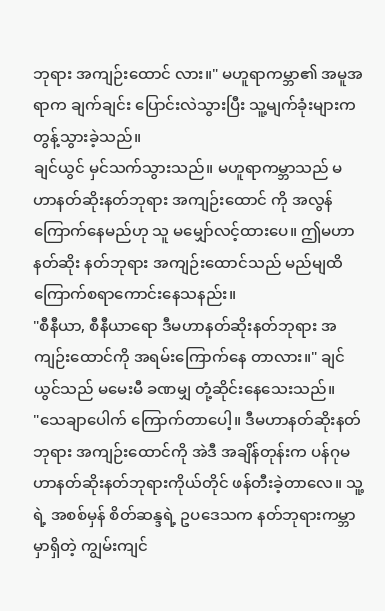ဘုရား အကျဉ်းထောင် လား။" မဟူရာကမ္ဘာ၏ အမူအရာက ချက်ချင်း ပြောင်းလဲသွားပြီး သူ့မျက်ခုံးများက တွန့်သွားခဲ့သည်။
ချင်ယွင် မှင်သက်သွားသည်။ မဟူရာကမ္ဘာသည် မဟာနတ်ဆိုးနတ်ဘုရား အကျဉ်းထောင် ကို အလွန်ကြောက်နေမည်ဟု သူ မမျှော်လင့်ထားပေ။ ဤမဟာနတ်ဆိုး နတ်ဘုရား အကျဉ်းထောင်သည် မည်မျထိ ကြောက်စရာကောင်းနေသနည်း။
"စီနီယာ, စီနီယာရော ဒီမဟာနတ်ဆိုးနတ်ဘုရား အကျဉ်းထောင်ကို အရမ်းကြောက်နေ တာလား။" ချင်ယွင်သည် မမေးမီ ခဏမျှ တုံ့ဆိုင်းနေသေးသည်။
"သေချာပေါက် ကြောက်တာပေါ့။ ဒီမဟာနတ်ဆိုးနတ်ဘုရား အကျဉ်းထောင်ကို အဲဒီ အချိန်တုန်းက ပန်ဂုမဟာနတ်ဆိုးနတ်ဘုရားကိုယ်တိုင် ဖန်တီးခဲ့တာလေ။ သူ့ရဲ့ အစစ်မှန် စိတ်ဆန္ဒရဲ့ ဥပဒေသက နတ်ဘုရားကမ္ဘာမှာရှိတဲ့ ကျွမ်းကျင်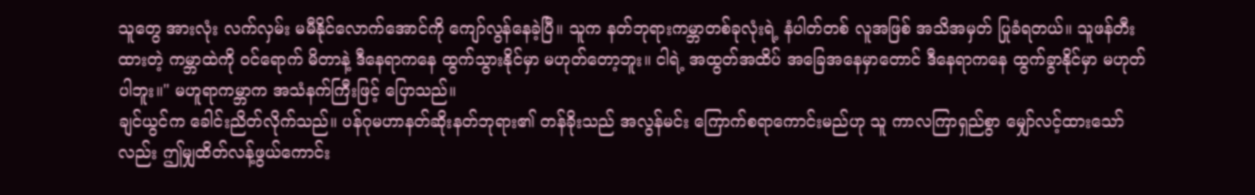သူတွေ အားလုံး လက်လှမ်း မမီနိုင်လောက်အောင်ကို ကျော်လွန်နေခဲ့ပြီ။ သူက နတ်ဘုရားကမ္ဘာတစ်ခုလုံးရဲ့ နံပါတ်တစ် လူအဖြစ် အသိအမှတ် ပြုခံရတယ်။ သူဖန်တီးထားတဲ့ ကမ္ဘာထဲကို ဝင်ရောက် မိတာနဲ့ ဒီနေရာကနေ ထွက်သွားနိုင်မှာ မဟုတ်တော့ဘူး။ ငါရဲ့ အထွတ်အထိပ် အခြေအနေမှာတောင် ဒီနေရာကနေ ထွက်ခွာနိုင်မှာ မဟုတ်ပါဘူး။" မဟူရာကမ္ဘာက အသံနက်ကြီးဖြင့် ပြောသည်။
ချင်ယွင်က ခေါင်းညိတ်လိုက်သည်။ ပန်ဂုမဟာနတ်ဆိုးနတ်ဘုရား၏ တန်ခိုးသည် အလွန်မင်း ကြောက်စရာကောင်းမည်ဟု သူ ကာလကြာရှည်စွာ မျှော်လင့်ထားသော်လည်း ဤမျှထိတ်လန့်ဖွယ်ကောင်း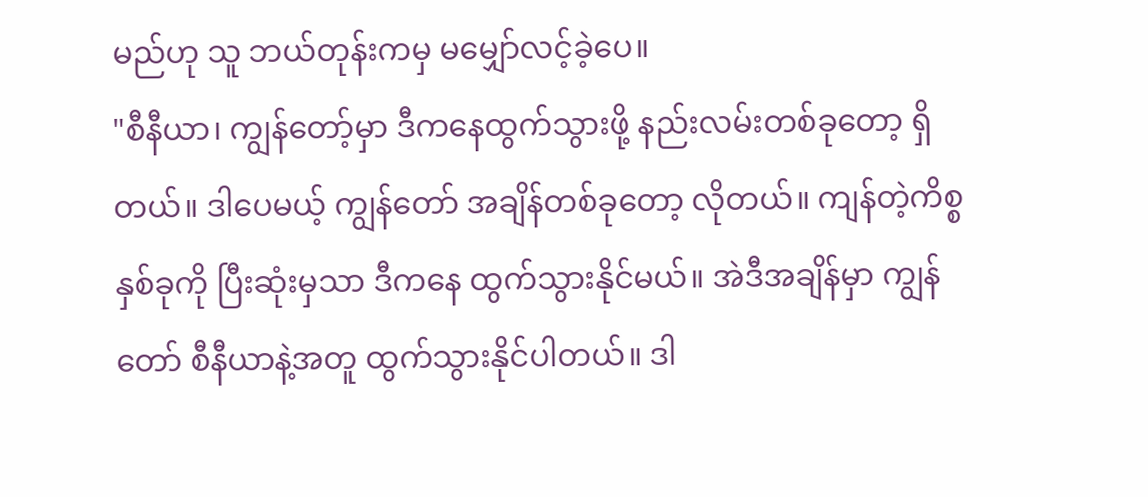မည်ဟု သူ ဘယ်တုန်းကမှ မမျှော်လင့်ခဲ့ပေ။
"စီနီယာ၊ ကျွန်တော့်မှာ ဒီကနေထွက်သွားဖို့ နည်းလမ်းတစ်ခုတော့ ရှိတယ်။ ဒါပေမယ့် ကျွန်တော် အချိန်တစ်ခုတော့ လိုတယ်။ ကျန်တဲ့ကိစ္စနှစ်ခုကို ပြီးဆုံးမှသာ ဒီကနေ ထွက်သွားနိုင်မယ်။ အဲဒီအချိန်မှာ ကျွန်တော် စီနီယာနဲ့အတူ ထွက်သွားနိုင်ပါတယ်။ ဒါ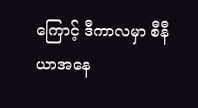ကြောင့် ဒီကာလမှာ စီနီယာအနေ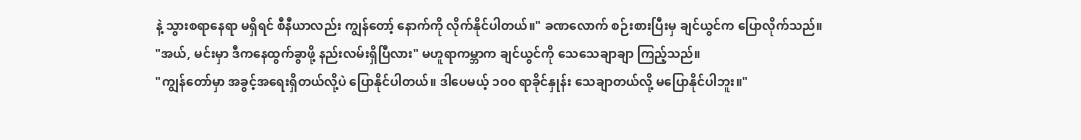နဲ့ သွားစရာနေရာ မရှိရင် စီနီယာလည်း ကျွန်တော့် နောက်ကို လိုက်နိုင်ပါတယ်။" ခဏလောက် စဉ်းစားပြီးမှ ချင်ယွင်က ပြောလိုက်သည်။
"အယ်, မင်းမှာ ဒီကနေထွက်ခွာဖို့ နည်းလမ်းရှိပြီလား" မဟူရာကမ္ဘာက ချင်ယွင်ကို သေသေချာချာ ကြည့်သည်။
"ကျွန်တော်မှာ အခွင့်အရေးရှိတယ်လို့ပဲ ပြောနိုင်ပါတယ်။ ဒါပေမယ့် ၁၀၀ ရာခိုင်နှုန်း သေချာတယ်လို့ မပြောနိုင်ပါဘူး။"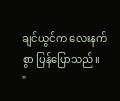ချင်ယွင်က လေးနက်စွာ ပြန်ပြောသည်။
"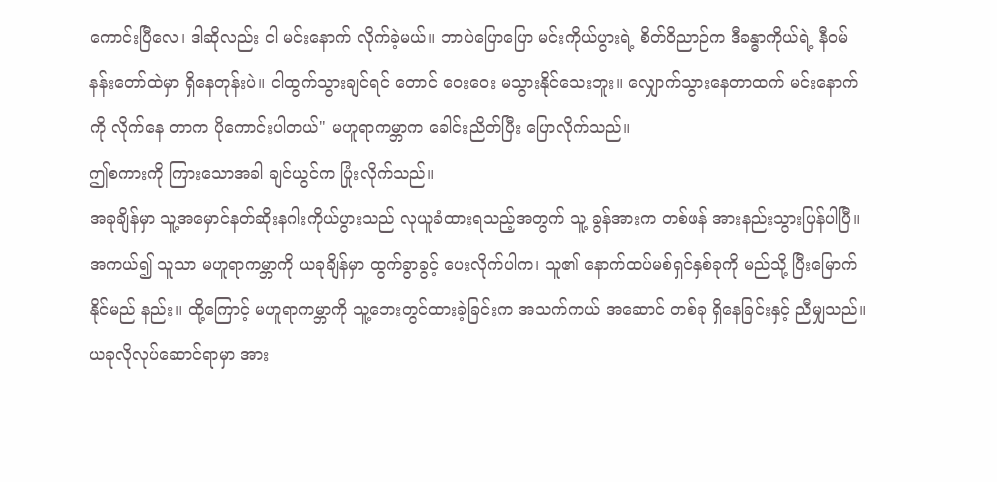ကောင်းပြီလေ၊ ဒါဆိုလည်း ငါ မင်းနောက် လိုက်ခဲ့မယ်။ ဘာပဲပြောပြော မင်းကိုယ်ပွားရဲ့ စိတ်ဝိညာဉ်က ဒီခန္ဓာကိုယ်ရဲ့ နီဝမ်နန်းတော်ထဲမှာ ရှိနေတုန်းပဲ။ ငါထွက်သွားချင်ရင် တောင် ဝေးဝေး မသွားနိုင်သေးဘူး။ လျှောက်သွားနေတာထက် မင်းနောက်ကို လိုက်နေ တာက ပိုကောင်းပါတယ်" မဟူရာကမ္ဘာက ခေါင်းညိတ်ပြီး ပြောလိုက်သည်။
ဤစကားကို ကြားသောအခါ ချင်ယွင်က ပြုံးလိုက်သည်။
အခုချိန်မှာ သူ့အမှောင်နတ်ဆိုးနဂါးကိုယ်ပွားသည် လုယူခံထားရသည့်အတွက် သူ့ ခွန်အားက တစ်ဖန် အားနည်းသွားပြန်ပါပြီ။ အကယ်၍ သူသာ မဟူရာကမ္ဘာကို ယခုချိန်မှာ ထွက်ခွာခွင့် ပေးလိုက်ပါက၊ သူ၏ နောက်ထပ်မစ်ရှင်နှစ်ခုကို မည်သို့ ပြီးမြောက်နိုင်မည် နည်း။ ထို့ကြောင့် မဟူရာကမ္ဘာကို သူ့ဘေးတွင်ထားခဲ့ခြင်းက အသက်ကယ် အဆောင် တစ်ခု ရှိနေခြင်းနှင့် ညီမျှသည်။
ယခုလိုလုပ်ဆောင်ရာမှာ အား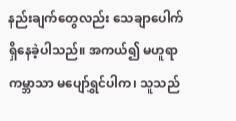နည်းချက်တွေလည်း သေချာပေါက် ရှိနေခဲ့ပါသည်။ အကယ်၍ မဟူရာကမ္ဘာသာ မပျော်ရွှင်ပါက၊ သူသည်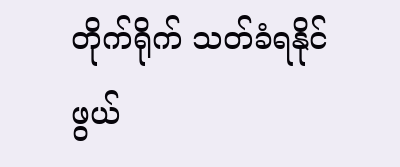တိုက်ရိုက် သတ်ခံရနိုင်ဖွယ်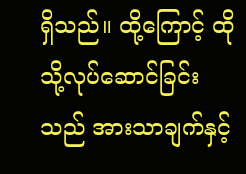ရှိသည်။ ထို့ကြောင့် ထိုသို့လုပ်ဆောင်ခြင်းသည် အားသာချက်နှင့်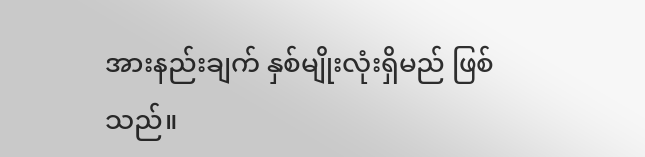အားနည်းချက် နှစ်မျိုးလုံးရှိမည် ဖြစ်သည်။